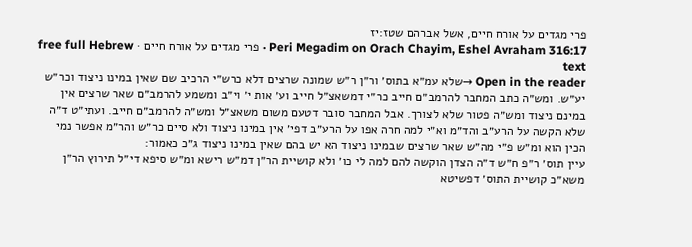פרי מגדים על אורח חיים, אשל אברהם שטז:יז
Peri Megadim on Orach Chayim, Eshel Avraham 316:17 · פרי מגדים על אורח חיים · free full Hebrew text
Open in the reader →שלא עמ״א בתוס׳ ור״ן ר״ש שמונה שרצים דלא כרש״י הרכיב שם שאין במינו ניצוד וכר״ש יע״ש. ומש״ה כתב המחבר להרמב״ם חייב כר״י דמשאצ״ל חייב וע׳ אות י׳ וי״ב ומשמע להרמב״ם שאר שרצים אין במינם ניצוד ומש״ה פטור שלא לצורך. אבל המחבר סובר דטעם משום משאצ״ל ומש״ה להרמב״ם חייב. ועתי״ט ד״ה שלא הקשה על הרע״ב והד״מ וא״י למה חרה אפו על הרע״ב דפי׳ אין במינו ניצוד ולא סיים כר״ש והר״מ אפשר נמי הכין הוא ומ״ש פ״י מה״ש שאר שרצים שבמינו ניצוד הא יש בהם שאין במינו ניצוד ג״כ כאמור:
עיין תוס׳ ר״פ ח״ש ד״ה הצדן הוקשה להם למה לי כו׳ ולא קושיית הר״ן דמ״ש רישא ומ״ש סיפא די״ל תירוץ הר״ן משא״כ קושיית התוס׳ דפשיטא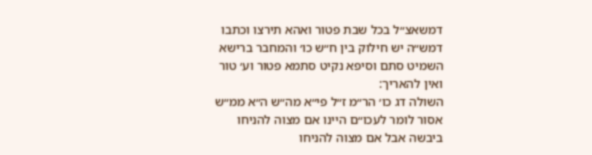דמשאצ״ל בכל שבת פטור ואהא תירצו וכתבו דמש״ה יש חילוק בין ח״ש כו׳ והמחבר ברישא השמיט סתם וסיפא נקיט סתמא פטור וע׳ טור ואין להאריך:
השולה דג כו׳ הר״מ ז״ל פי״א מה״ש ה״א ממ״ש אסור לומר לעכו״ם היינו אם מצוה להניחו ביבשה אבל אם מצוה להניחו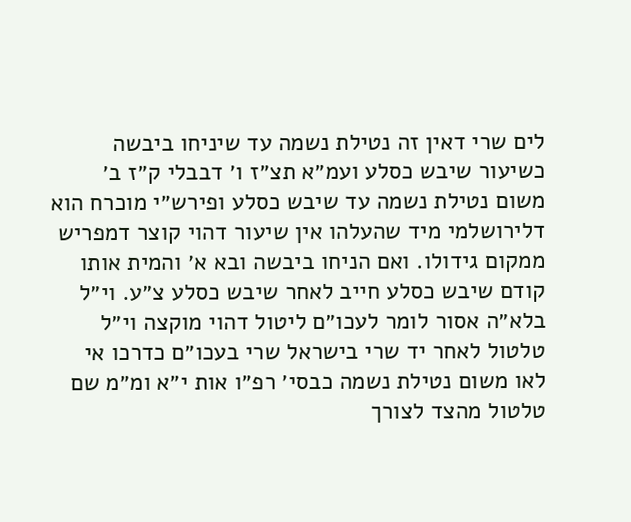לים שרי דאין זה נטילת נשמה עד שיניחו ביבשה כשיעור שיבש כסלע ועמ״א תצ״ז ו׳ דבבלי ק״ז ב׳ משום נטילת נשמה עד שיבש כסלע ופירש״י מוכרח הוא דלירושלמי מיד שהעלהו אין שיעור דהוי קוצר דמפריש ממקום גידולו. ואם הניחו ביבשה ובא א׳ והמית אותו קודם שיבש כסלע חייב לאחר שיבש כסלע צ״ע. וי״ל בלא״ה אסור לומר לעכו״ם ליטול דהוי מוקצה וי״ל טלטול לאחר יד שרי בישראל שרי בעכו״ם כדרכו אי לאו משום נטילת נשמה כבסי׳ רפ״ו אות י״א ומ״מ שם טלטול מהצד לצורך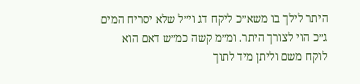היתר לילך בו משא״כ ליקח דג וי״ל שלא יסריח המים ג״כ הוי לצורך היתר. ומ״מ קשה כמ״ש דאם הוא לוקח משם וליתן מיד לתוך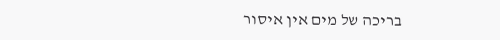בריכה של מים אין איסור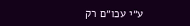ע״י עכו״ם רק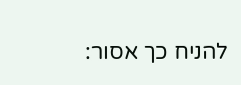להניח כך אסור: